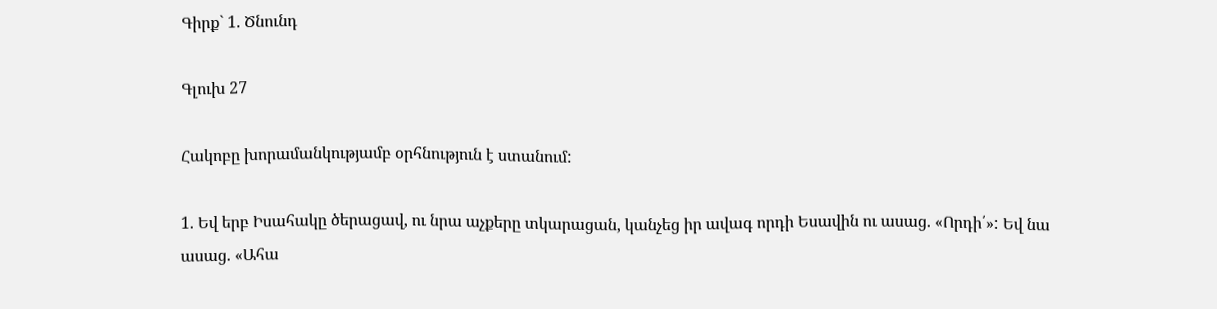Գիրք` 1. Ծնունդ

Գլուխ 27

Հակոբը խորամանկությամբ օրհնություն է ստանում:

1. Եվ երբ Իսահակը ծերացավ, ու նրա աչքերը տկարացան, կանչեց իր ավագ որդի Եսավին ու ասաց. «Որդի՛»: Եվ նա ասաց. «Ահա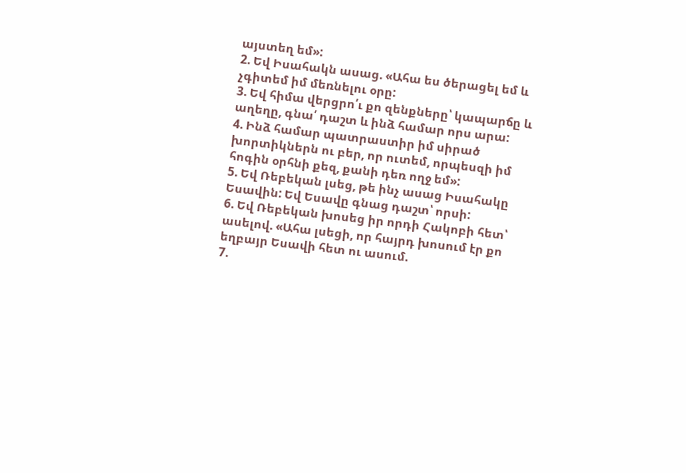այստեղ եմ»:
2. Եվ Իսահակն ասաց. «Ահա ես ծերացել եմ և չգիտեմ իմ մեռնելու օրը:
3. Եվ հիմա վերցրո՛ւ քո զենքները՝ կապարճը և աղեղը, գնա՛ դաշտ և ինձ համար որս արա:
4. Ինձ համար պատրաստիր իմ սիրած խորտիկներն ու բեր, որ ուտեմ, որպեսզի իմ հոգին օրհնի քեզ, քանի դեռ ողջ եմ»:
5. Եվ Ռեբեկան լսեց, թե ինչ ասաց Իսահակը Եսավին: Եվ Եսավը գնաց դաշտ՝ որսի:
6. Եվ Ռեբեկան խոսեց իր որդի Հակոբի հետ՝ ասելով. «Ահա լսեցի, որ հայրդ խոսում էր քո եղբայր Եսավի հետ ու ասում.
7.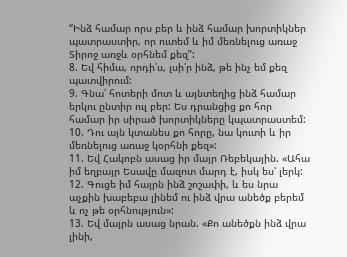“Ինձ համար որս բեր և ինձ համար խորտիկներ պատրաստիր, որ ուտեմ և իմ մեռնելուց առաջ Տիրոջ առջև օրհնեմ քեզ”:
8. Եվ հիմա, որդի՛ս, լսի՛ր ինձ, թե ինչ եմ քեզ պատվիրում:
9. Գնա՛ հոտերի մոտ և այնտեղից ինձ համար երկու ընտիր ուլ բեր: Ես դրանցից քո հոր համար իր սիրած խորտիկները կպատրաստեմ:
10. Դու այն կտանես քո հորը, նա կուտի և իր մեռնելուց առաջ կօրհնի քեզ»:
11. Եվ Հակոբն ասաց իր մայր Ռեբեկային. «Ահա իմ եղբայր Եսավը մազոտ մարդ է, իսկ ես՝ լերկ:
12. Գուցե իմ հայրն ինձ շոշափի, և ես նրա աչքին խաբեբա լինեմ ու ինձ վրա անեծք բերեմ և ոչ թե օրհնություն»:
13. Եվ մայրն ասաց նրան. «Քո անեծքն ինձ վրա լինի,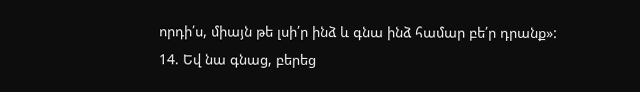որդի՛ս, միայն թե լսի՛ր ինձ և գնա ինձ համար բե՛ր դրանք»:
14. Եվ նա գնաց, բերեց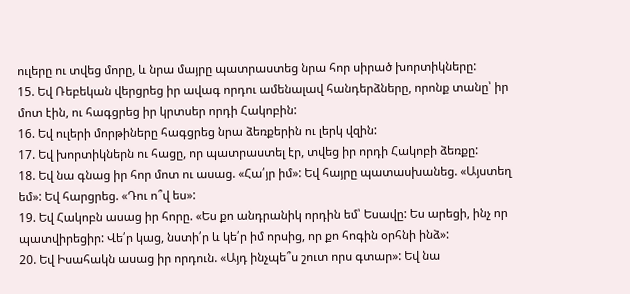ուլերը ու տվեց մորը, և նրա մայրը պատրաստեց նրա հոր սիրած խորտիկները:
15. Եվ Ռեբեկան վերցրեց իր ավագ որդու ամենալավ հանդերձները, որոնք տանը՝ իր մոտ էին, ու հագցրեց իր կրտսեր որդի Հակոբին:
16. Եվ ուլերի մորթիները հագցրեց նրա ձեռքերին ու լերկ վզին:
17. Եվ խորտիկներն ու հացը, որ պատրաստել էր, տվեց իր որդի Հակոբի ձեռքը:
18. Եվ նա գնաց իր հոր մոտ ու ասաց. «Հա՛յր իմ»: Եվ հայրը պատասխանեց. «Այստեղ եմ»: Եվ հարցրեց. «Դու ո՞վ ես»:
19. Եվ Հակոբն ասաց իր հորը. «Ես քո անդրանիկ որդին եմ՝ Եսավը: Ես արեցի, ինչ որ պատվիրեցիր: Վե՛ր կաց, նստի՛ր և կե՛ր իմ որսից, որ քո հոգին օրհնի ինձ»:
20. Եվ Իսահակն ասաց իր որդուն. «Այդ ինչպե՞ս շուտ որս գտար»: Եվ նա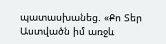պատասխանեց. «Քո Տեր Աստվածն իմ առջև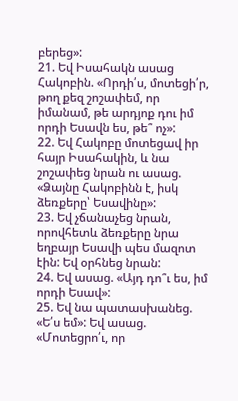բերեց»:
21. Եվ Իսահակն ասաց Հակոբին. «Որդի՛ս, մոտեցի՛ր, թող քեզ շոշափեմ, որ իմանամ, թե արդյոք դու իմ որդի Եսավն ես, թե՞ ոչ»:
22. Եվ Հակոբը մոտեցավ իր հայր Իսահակին, և նա շոշափեց նրան ու ասաց. «Ձայնը Հակոբինն է, իսկ ձեռքերը՝ Եսավինը»:
23. Եվ չճանաչեց նրան, որովհետև ձեռքերը նրա եղբայր Եսավի պես մազոտ էին: Եվ օրհնեց նրան:
24. Եվ ասաց. «Այդ դո՞ւ ես, իմ որդի Եսավ»:
25. Եվ նա պատասխանեց. «Ե՛ս եմ»: Եվ ասաց. «Մոտեցրո՛ւ, որ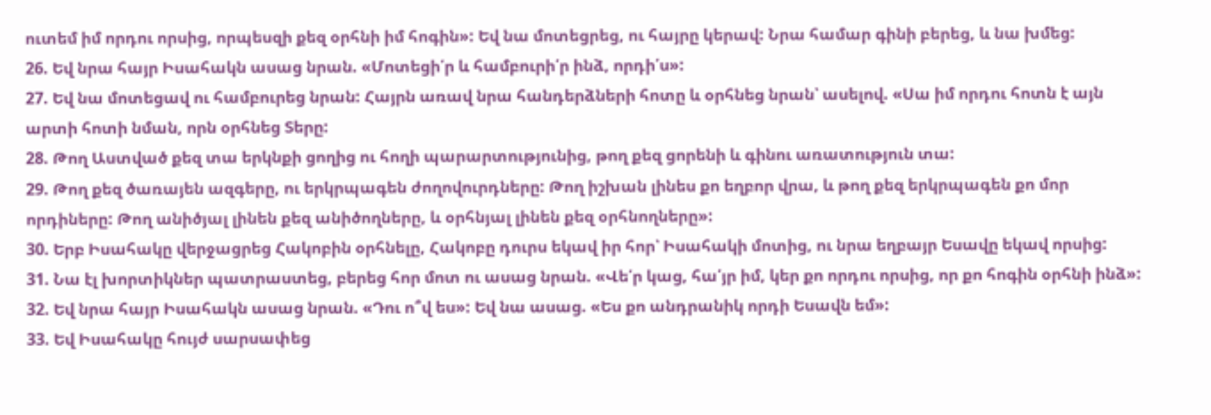ուտեմ իմ որդու որսից, որպեսզի քեզ օրհնի իմ հոգին»: Եվ նա մոտեցրեց, ու հայրը կերավ: Նրա համար գինի բերեց, և նա խմեց:
26. Եվ նրա հայր Իսահակն ասաց նրան. «Մոտեցի՛ր և համբուրի՛ր ինձ, որդի՛ս»:
27. Եվ նա մոտեցավ ու համբուրեց նրան: Հայրն առավ նրա հանդերձների հոտը և օրհնեց նրան՝ ասելով. «Սա իմ որդու հոտն է այն արտի հոտի նման, որն օրհնեց Տերը:
28. Թող Աստված քեզ տա երկնքի ցողից ու հողի պարարտությունից, թող քեզ ցորենի և գինու առատություն տա:
29. Թող քեզ ծառայեն ազգերը, ու երկրպագեն ժողովուրդները: Թող իշխան լինես քո եղբոր վրա, և թող քեզ երկրպագեն քո մոր որդիները: Թող անիծյալ լինեն քեզ անիծողները, և օրհնյալ լինեն քեզ օրհնողները»:
30. Երբ Իսահակը վերջացրեց Հակոբին օրհնելը, Հակոբը դուրս եկավ իր հոր՝ Իսահակի մոտից, ու նրա եղբայր Եսավը եկավ որսից:
31. Նա էլ խորտիկներ պատրաստեց, բերեց հոր մոտ ու ասաց նրան. «Վե՛ր կաց, հա՛յր իմ, կեր քո որդու որսից, որ քո հոգին օրհնի ինձ»:
32. Եվ նրա հայր Իսահակն ասաց նրան. «Դու ո՞վ ես»: Եվ նա ասաց. «Ես քո անդրանիկ որդի Եսավն եմ»:
33. Եվ Իսահակը հույժ սարսափեց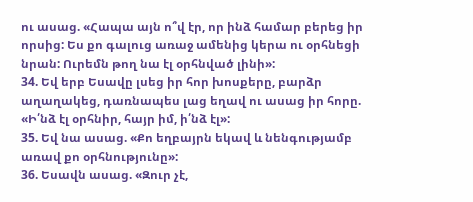ու ասաց. «Հապա այն ո՞վ էր, որ ինձ համար բերեց իր որսից: Ես քո գալուց առաջ ամենից կերա ու օրհնեցի նրան: Ուրեմն թող նա էլ օրհնված լինի»:
34. Եվ երբ Եսավը լսեց իր հոր խոսքերը, բարձր աղաղակեց, դառնապես լաց եղավ ու ասաց իր հորը. «Ի՛նձ էլ օրհնիր, հայր իմ, ի՛նձ էլ»:
35. Եվ նա ասաց. «Քո եղբայրն եկավ և նենգությամբ առավ քո օրհնությունը»:
36. Եսավն ասաց. «Զուր չէ,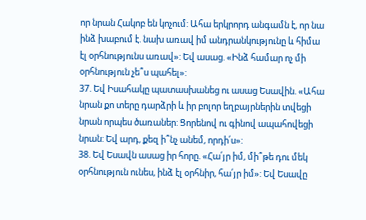որ նրան Հակոբ են կոչում: Ահա երկրորդ անգամն է, որ նա ինձ խաբում է. նախ առավ իմ անդրանկությունը և հիմա էլ օրհնությունս առավ»: Եվ ասաց. «Ինձ համար ոչ մի օրհնություն չե՞ս պահել»:
37. Եվ Իսահակը պատասխանեց ու ասաց Եսավին. «Ահա նրան քո տերը դարձրի և իր բոլոր եղբայրներին տվեցի նրան որպես ծառաներ: Ցորենով ու գինով ապահովեցի նրան: Եվ արդ, քեզ ի՞նչ անեմ, որդի՛ս»:
38. Եվ Եսավն ասաց իր հորը. «Հա՛յր իմ, մի՞թե դու մեկ օրհնություն ունես, ինձ էլ օրհնիր, հա՛յր իմ»: Եվ Եսավը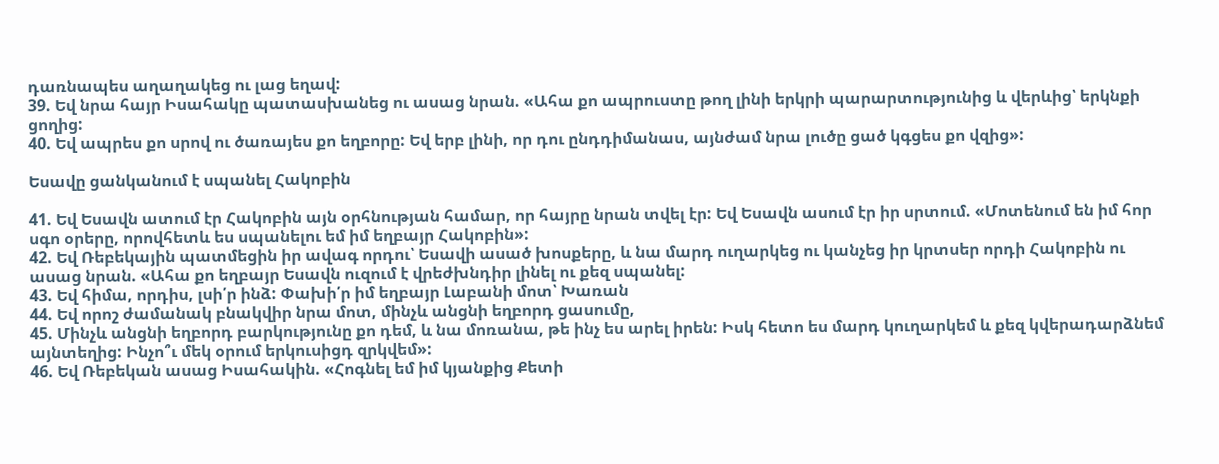դառնապես աղաղակեց ու լաց եղավ:
39. Եվ նրա հայր Իսահակը պատասխանեց ու ասաց նրան. «Ահա քո ապրուստը թող լինի երկրի պարարտությունից և վերևից՝ երկնքի ցողից:
40. Եվ ապրես քո սրով ու ծառայես քո եղբորը: Եվ երբ լինի, որ դու ընդդիմանաս, այնժամ նրա լուծը ցած կգցես քո վզից»:

Եսավը ցանկանում է սպանել Հակոբին

41. Եվ Եսավն ատում էր Հակոբին այն օրհնության համար, որ հայրը նրան տվել էր: Եվ Եսավն ասում էր իր սրտում. «Մոտենում են իմ հոր սգո օրերը, որովհետև ես սպանելու եմ իմ եղբայր Հակոբին»:
42. Եվ Ռեբեկային պատմեցին իր ավագ որդու՝ Եսավի ասած խոսքերը, և նա մարդ ուղարկեց ու կանչեց իր կրտսեր որդի Հակոբին ու ասաց նրան. «Ահա քո եղբայր Եսավն ուզում է վրեժխնդիր լինել ու քեզ սպանել:
43. Եվ հիմա, որդիս, լսի՛ր ինձ: Փախի՛ր իմ եղբայր Լաբանի մոտ՝ Խառան
44. Եվ որոշ ժամանակ բնակվիր նրա մոտ, մինչև անցնի եղբորդ ցասումը,
45. Մինչև անցնի եղբորդ բարկությունը քո դեմ, և նա մոռանա, թե ինչ ես արել իրեն: Իսկ հետո ես մարդ կուղարկեմ և քեզ կվերադարձնեմ այնտեղից: Ինչո՞ւ մեկ օրում երկուսիցդ զրկվեմ»:
46. Եվ Ռեբեկան ասաց Իսահակին. «Հոգնել եմ իմ կյանքից Քետի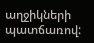աղջիկների պատճառով: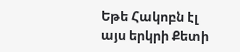Եթե Հակոբն էլ այս երկրի Քետի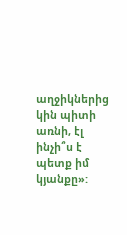աղջիկներից կին պիտի առնի, էլ ինչի՞ս է պետք իմ կյանքը»: